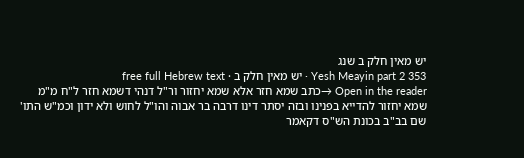יש מאין חלק ב שנג
Yesh Meayin part 2 353 · יש מאין חלק ב · free full Hebrew text
Open in the reader →כתב שמא חזר אלא שמא יחזור ור"ל דנהי דשמא חזר ל"ח מ"מ שמא יחזור להדייא בפנינו ובזה יסתר דינו דרבה בר אבוה והו"ל לחוש ולא ידון וכמ"ש התו' שם בב"ב בכונת הש"ס דקאמר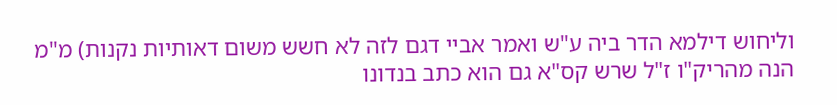וליחוש דילמא הדר ביה ע"ש ואמר אביי דגם לזה לא חשש משום דאותיות נקנות) מ"מ הנה מהריק"ו ז"ל שרש קס"א גם הוא כתב בנדונו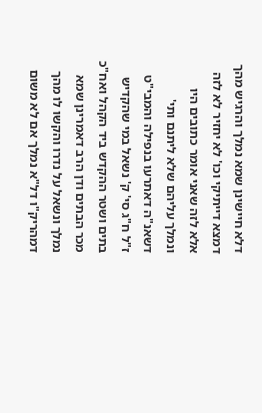דלא חיישינן שמא נמלך והרגיש מהך דמצא דייתיקי וכו' לא יחזיר לא לזה אלא לזה שאני אומר כתובים היו ונמלך עליהם שלא ליתנם ותי' דשאנ"ה דאתרעו בנפילה והמבי"ט ז"ל ח"ג סי' ק' נשאל במי שהקדיש בתים ושטר ההקדש ביד הקהל ואח"כ מכר הבתים ודן הרב דאמרינן שמא נמלך ונשאל על נדרו והקשו לו מהך דמהריק"ו דל"א נמלך אם לא משום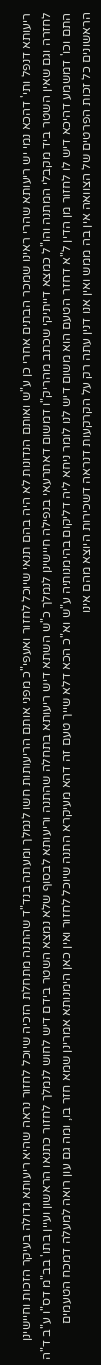ריעותא דנפל ותי' דהכא נמי יש ריעותא שהרי ראינו שמכר הבתים אחרי כן ע"ש ואותם הנדונות לא היה בהם תנאי שיוכל לחזור ואעפי"כ מפני אותם הריעותות חשו לנמלך ומעתה בנד"ד שהתנה מתחלת הזכיה שיוכל לחזור נראה שהיא ריעותא גדולה בעיקר הזכות וחיישינן לחזרה וגם שאין השטר ביד מקבלי המתנה והו"ל כמצא דייתיקי שכתב מהריק"ו דמשום דאתרעאי בנפילה חיישינן לנמלך כ"ש השתא דיש ריעותא בתחלה שהתנה וריעותא לבסוף שלא נמצא השטר בידם דיש לחוש לנמלך לחזור כתנאו הראשון ועיין בתו' בב"מ דס"ו ע"ב ד"ה התם וכו' דמשמע דהיכא דיש לו לחזור מן הדין ל"א דחזר הטעם הוא משום דיש לנו לומר ניחא ליה דליקום בהימנותיה ע"ש וא"כ הכא דלא שייך טעם זה דהא מעיקרא התנה שיוכל לחזור ואין כאן הימנותא אמרינן שמא חזר בו, ומה גם עון רואה למעלה דמכח הטעמים הראשונים כל זכות הפרטים של הצוואה אין בה ממש ואין אנו דנין עתה רק על הקרקעות דנראה דשכירות היוצא מהם אינו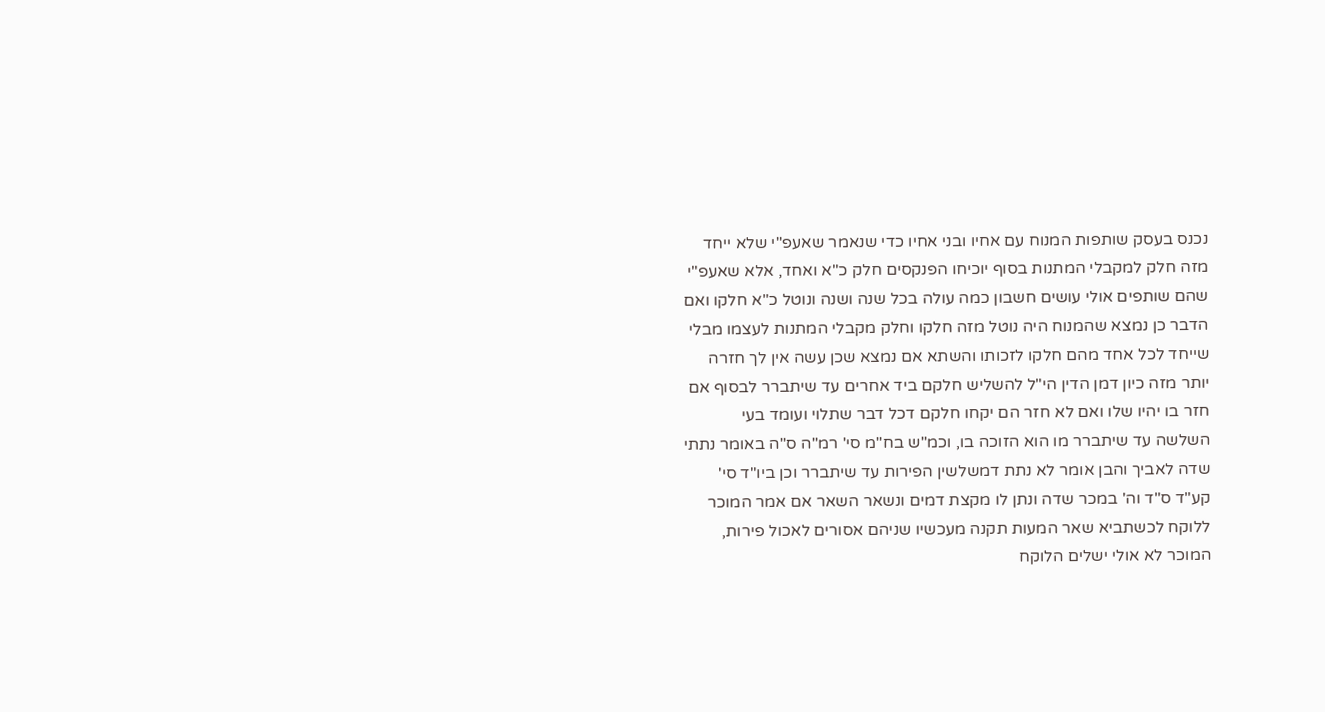נכנס בעסק שותפות המנוח עם אחיו ובני אחיו כדי שנאמר שאעפ"י שלא ייחד מזה חלק למקבלי המתנות בסוף יוכיחו הפנקסים חלק כ"א ואחד, אלא שאעפ"י שהם שותפים אולי עושים חשבון כמה עולה בכל שנה ושנה ונוטל כ"א חלקו ואם הדבר כן נמצא שהמנוח היה נוטל מזה חלקו וחלק מקבלי המתנות לעצמו מבלי שייחד לכל אחד מהם חלקו לזכותו והשתא אם נמצא שכן עשה אין לך חזרה יותר מזה כיון דמן הדין הי"ל להשליש חלקם ביד אחרים עד שיתברר לבסוף אם חזר בו יהיו שלו ואם לא חזר הם יקחו חלקם דכל דבר שתלוי ועומד בעי השלשה עד שיתברר מו הוא הזוכה בו, וכמ"ש בח"מ סי' רמ"ה ס"ה באומר נתתי שדה לאביך והבן אומר לא נתת דמשלשין הפירות עד שיתברר וכן ביו"ד סי' קע"ד ס"ד וה' במכר שדה ונתן לו מקצת דמים ונשאר השאר אם אמר המוכר ללוקח לכשתביא שאר המעות תקנה מעכשיו שניהם אסורים לאכול פירות, המוכר לא אולי ישלים הלוקח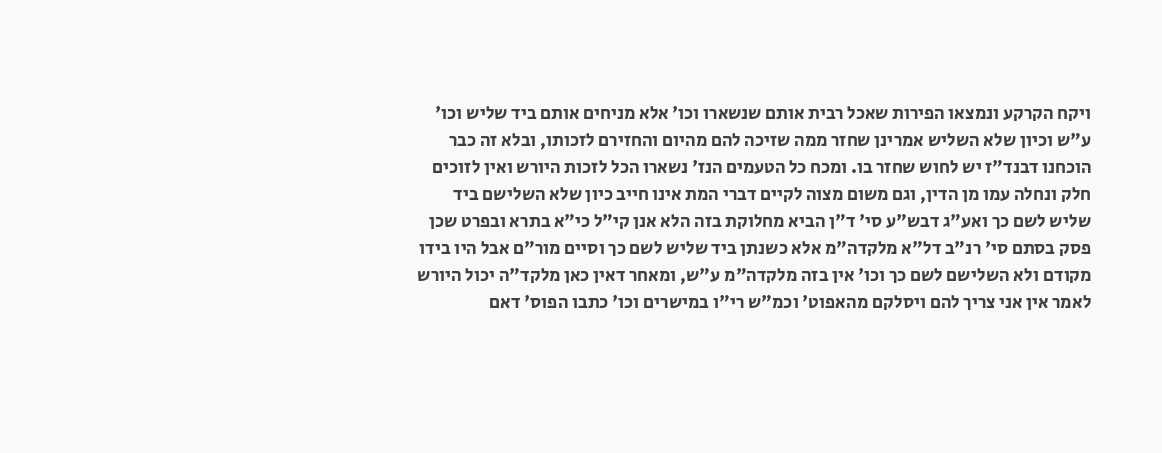ויקח הקרקע ונמצאו הפירות שאכל רבית אותם שנשארו וכו' אלא מניחים אותם ביד שליש וכו' ע"ש וכיון שלא השליש אמרינן שחזר ממה שזיכה להם מהיום והחזירם לזכותו, ובלא זה כבר הוכחנו דבנד"ז יש לחוש שחזר בו. ומכח כל הטעמים הנז' נשארו הכל לזכות היורש ואין לזוכים חלק ונחלה עמו מן הדין, וגם משום מצוה לקיים דברי המת אינו חייב כיון שלא השלישם ביד שליש לשם כך ואע"ג דבש"ע סי' ד"ן הביא מחלוקת בזה הלא אנן קי"ל כי"א בתרא ובפרט שכן פסק בסתם סי' רנ"ב דל"א מלקדה"מ אלא כשנתן ביד שליש לשם כך וסיים מור"ם אבל היו בידו מקודם ולא השלישם לשם כך וכו' אין בזה מלקדה"מ ע"ש, ומאחר דאין כאן מלקד"ה יכול היורש לאמר אין אני צריך להם ויסלקם מהאפוט' וכמ"ש רי"ו במישרים וכו' כתבו הפוס' דאם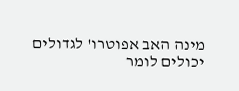מינה האב אפוטרו' לגדולים יכולים לומר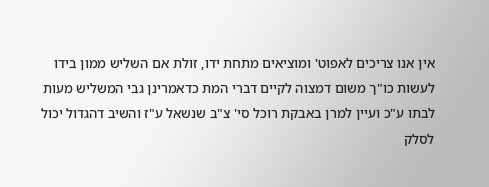אין אנו צריכים לאפוט' ומוציאים מתחת ידו, זולת אם השליש ממון בידו לעשות כו"ך משום דמצוה לקיים דברי המת כדאמרינן גבי המשליש מעות לבתו ע"כ ועיין למרן באבקת רוכל סי' צ"ב שנשאל ע"ז והשיב דהגדול יכול לסלק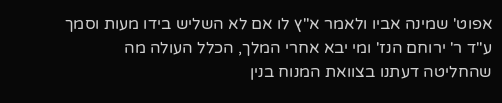אפוט' שמינה אביו ולאמר א"ץ לו אם לא השליש בידו מעות וסמך ע"ד ר' ירוחם הנז' ומי יבא אחרי המלך, הכלל העולה מה שהחליטה דעתנו בצוואת המנוח בנין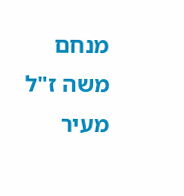מנחם משה ז"ל מעיר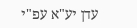עדן יע"א עפ"י